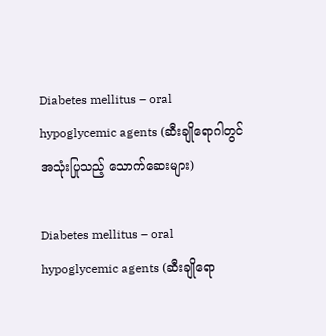Diabetes mellitus – oral hypoglycemic agents (ဆီးချိုရောဂါတွင် အသုံးပြုသည့် သောက်ဆေးများ)

Diabetes mellitus – oral hypoglycemic agents (ဆီးချိုရော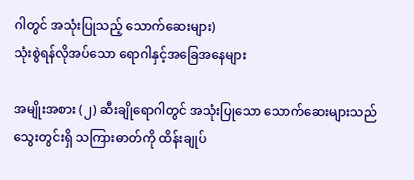ဂါတွင် အသုံးပြုသည့် သောက်ဆေးများ)
သုံးစွဲရန်လိုအပ်သော ရောဂါနှင့်အခြေအနေများ

အမျိုးအစား (၂) ဆီးချိုရောဂါတွင် အသုံးပြုသော သောက်ဆေးများသည် သွေးတွင်းရှိ သကြားဓာတ်ကို ထိန်းချုပ်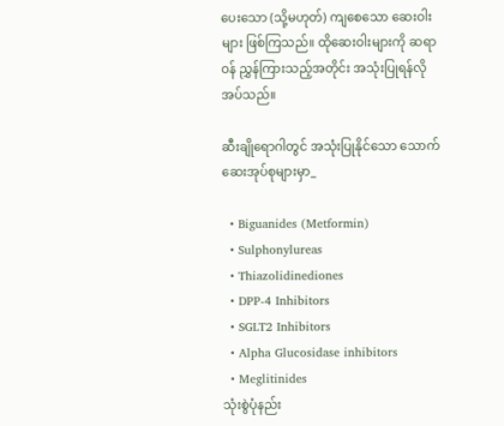ပေးသော (သို့မဟုတ်) ကျစေသော ဆေးဝါးများ ဖြစ်ကြသည်။ ထိုဆေးဝါးများကို ဆရာဝန် ညွှန်ကြားသည့်အတိုင်း အသုံးပြုရန်လိုအပ်သည်။

ဆီးချိုရောဂါတွင် အသုံးပြုနိုင်သော သောက်ဆေးအုပ်စုများမှာ_

  • Biguanides (Metformin)
  • Sulphonylureas
  • Thiazolidinediones
  • DPP-4 Inhibitors
  • SGLT2 Inhibitors
  • Alpha Glucosidase inhibitors
  • Meglitinides
သုံးစွဲပုံနည်း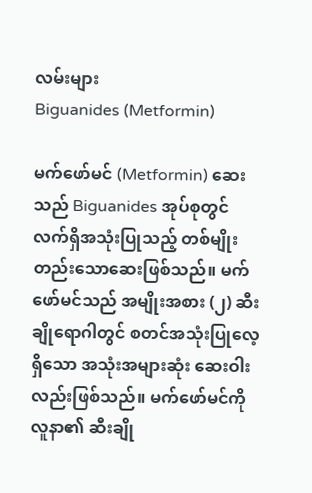လမ်းများ
Biguanides (Metformin)

မက်ဖော်မင် (Metformin) ဆေးသည် Biguanides အုပ်စုတွင် လက်ရှိအသုံးပြုသည့် တစ်မျိုးတည်းသောဆေးဖြစ်သည်။ မက်ဖော်မင်သည် အမျိုးအစား (၂) ဆီးချိုရောဂါတွင် စတင်အသုံးပြုလေ့ရှိသော အသုံးအများဆုံး ဆေးဝါးလည်းဖြစ်သည်။ မက်ဖော်မင်ကို လူနာ၏ ဆီးချို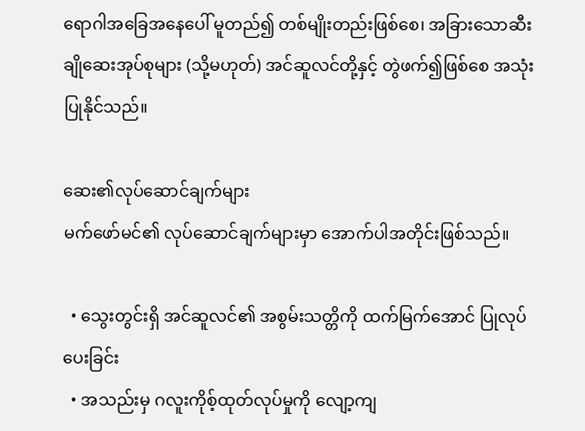ရောဂါအခြေအနေပေါ် မူတည်၍ တစ်မျိုးတည်းဖြစ်စေ၊ အခြားသောဆီးချိုဆေးအုပ်စုများ (သို့မဟုတ်) အင်ဆူလင်တို့နှင့် တွဲဖက်၍ဖြစ်စေ အသုံးပြုနိုင်သည်။

ဆေး၏လုပ်ဆောင်ချက်များ
မက်ဖော်မင်၏ လုပ်ဆောင်ချက်များမှာ အောက်ပါအတိုင်းဖြစ်သည်။

  • သွေးတွင်းရှိ အင်ဆူလင်၏ အစွမ်းသတ္တိကို ထက်မြက်အောင် ပြုလုပ်ပေးခြင်း
  • အသည်းမှ ဂလူးကိုစ့်ထုတ်လုပ်မှုကို လျော့ကျ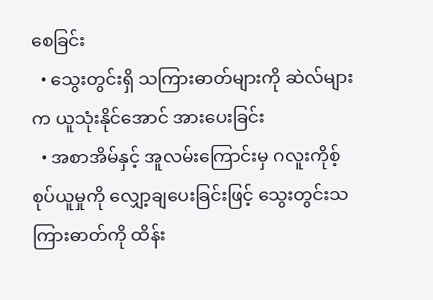စေခြင်း
  • သွေးတွင်းရှိ သကြားဓာတ်များကို ဆဲလ်များက ယူသုံးနိုင်အောင် အားပေးခြင်း
  • အစာအိမ်နှင့် အူလမ်းကြောင်းမှ ဂလူးကိုစ့်စုပ်ယူမှုကို လျှော့ချပေးခြင်းဖြင့် သွေးတွင်းသကြားဓာတ်ကို ထိန်း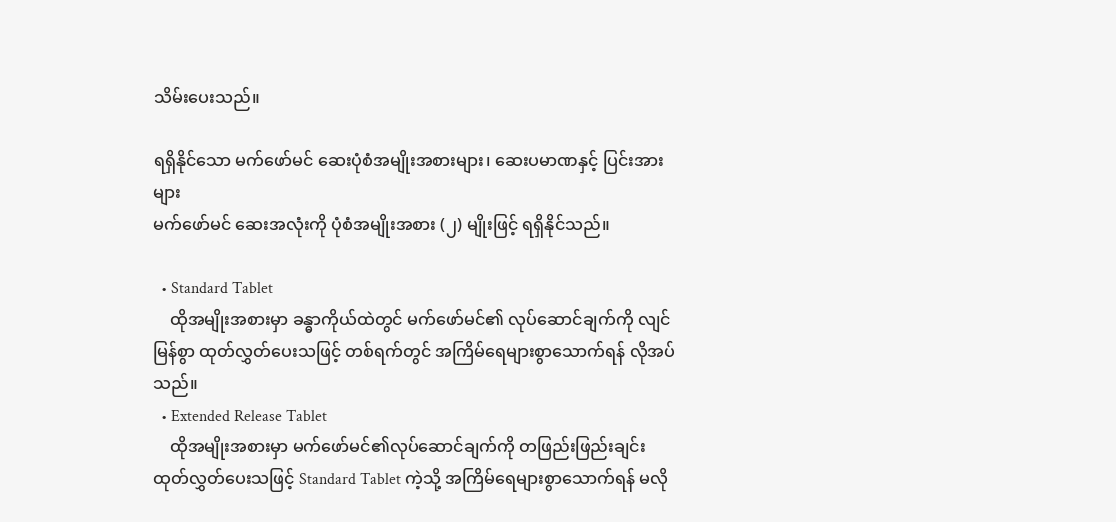သိမ်းပေးသည်။

ရရှိနိုင်သော မက်ဖော်မင် ဆေးပုံစံအမျိုးအစားများ၊ ဆေးပမာဏနှင့် ပြင်းအားများ
မက်ဖော်မင် ဆေးအလုံးကို ပုံစံအမျိုးအစား (၂) မျိုးဖြင့် ရရှိနိုင်သည်။

  • Standard Tablet
    ထိုအမျိုးအစားမှာ ခန္ဓာကိုယ်ထဲတွင် မက်ဖော်မင်၏ လုပ်ဆောင်ချက်ကို လျင်မြန်စွာ ထုတ်လွှတ်ပေးသဖြင့် တစ်ရက်တွင် အကြိမ်ရေများစွာသောက်ရန် လိုအပ်သည်။
  • Extended Release Tablet
    ထိုအမျိုးအစားမှာ မက်ဖော်မင်၏လုပ်ဆောင်ချက်ကို တဖြည်းဖြည်းချင်း ထုတ်လွှတ်ပေးသဖြင့် Standard Tablet ကဲ့သို့ အကြိမ်ရေများစွာသောက်ရန် မလို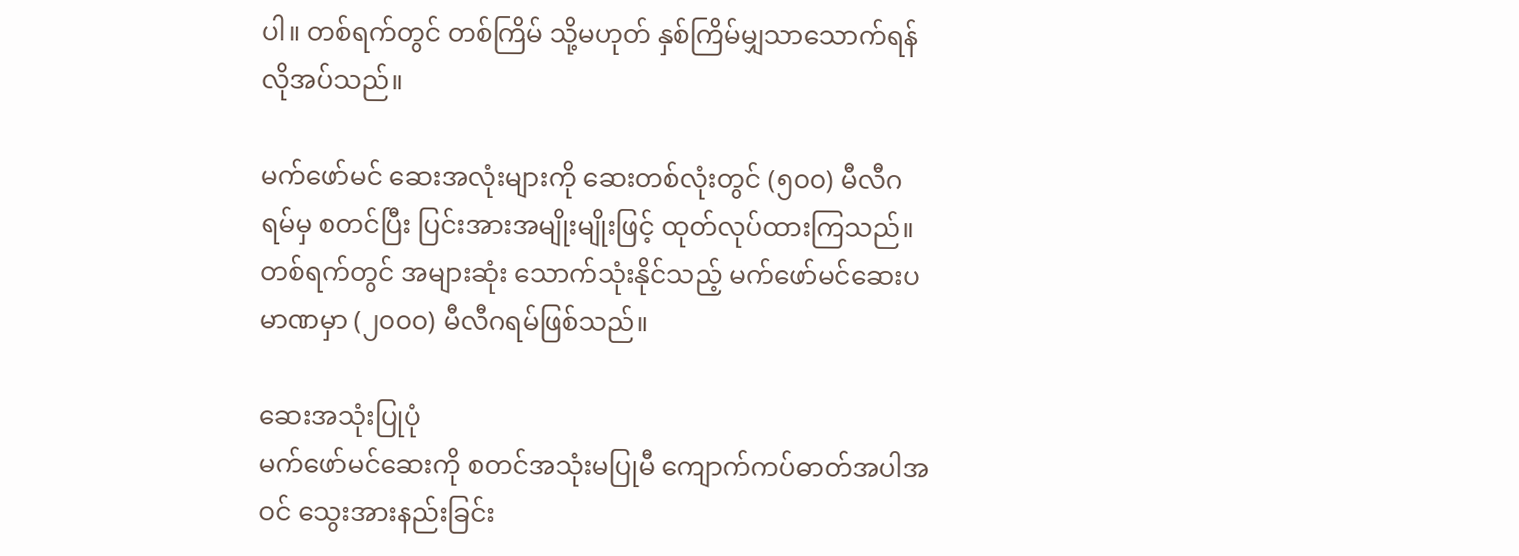ပါ။ တစ်ရက်တွင် တစ်ကြိမ် သို့မဟုတ် နှစ်ကြိမ်မျှသာသောက်ရန် လိုအပ်သည်။

မက်ဖော်မင် ဆေးအလုံးများကို ဆေးတစ်လုံးတွင် (၅၀၀) မီလီဂရမ်မှ စတင်ပြီး ပြင်းအားအမျိုးမျိုးဖြင့် ထုတ်လုပ်ထားကြသည်။ တစ်ရက်တွင် အများဆုံး သောက်သုံးနိုင်သည့် မက်ဖော်မင်ဆေးပမာဏမှာ (၂၀၀၀) မီလီဂရမ်ဖြစ်သည်။

ဆေးအသုံးပြုပုံ
မက်ဖော်မင်ဆေးကို စတင်အသုံးမပြုမီ ကျောက်ကပ်ဓာတ်အပါအဝင် သွေးအားနည်းခြင်း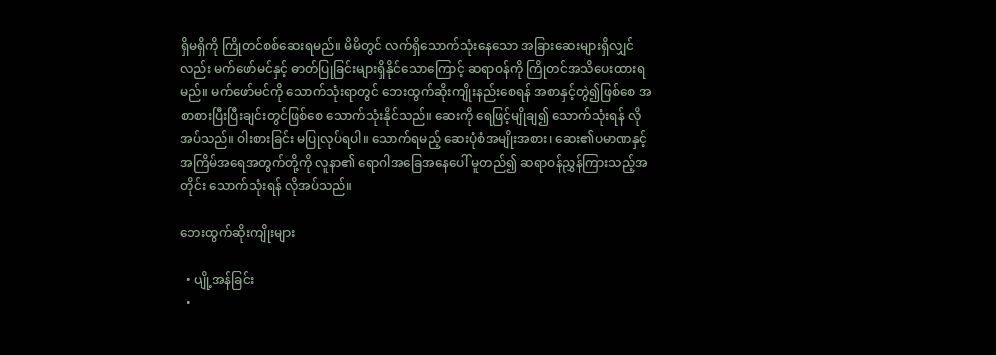ရှိမရှိကို ကြိုတင်စစ်ဆေးရမည်။ မိမိတွင် လက်ရှိသောက်သုံးနေသော အခြားဆေးများရှိလျှင်လည်း မက်ဖော်မင်နှင့် ဓာတ်ပြုခြင်းများရှိနိုင်သောကြောင့် ဆရာဝန်ကို ကြိုတင်အသိပေးထားရမည်။ မက်ဖော်မင်ကို သောက်သုံးရာတွင် ‌ဘေးထွက်ဆိုးကျိုးနည်းစေရန် အစာနှင့်တွဲ၍ဖြစ်စေ အစာစားပြီးပြီးချင်းတွင်ဖြစ်စေ သောက်သုံးနိုင်သည်။ ဆေးကို ရေဖြင့်မျိုချ၍ သောက်သုံးရန် လိုအပ်သည်။ ဝါးစားခြင်း မပြုလုပ်ရပါ။ သောက်ရမည့် ဆေးပုံစံအမျိုးအစား၊ ဆေး၏ပမာဏနှင့် အကြိမ်အရေအတွက်တို့ကို လူနာ၏ ရောဂါအခြေအနေပေါ် မူတည်၍ ဆရာဝန်ညွှန်ကြားသည့်အတိုင်း သောက်သုံးရန် လိုအပ်သည်။

ဘေးထွက်ဆိုးကျိုးများ

  • ပျို့အန်ခြင်း
  •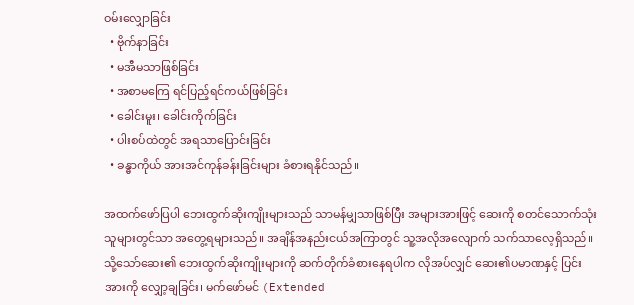ဝမ်းလျှောခြင်း
  • ဗိုက်နာခြင်း
  • မအီမသာဖြစ်ခြင်း
  • အစာမကြေ ရင်ပြည့်ရင်ကယ်ဖြစ်ခြင်း
  • ခေါင်းမူး၊ ခေါင်းကိုက်ခြင်း
  • ပါးစပ်ထဲတွင် အရသာပြောင်းခြင်း
  • ခန္ဓာကိုယ် အားအင်ကုန်ခန်းခြင်းများ ခံစားရနိုင်သည်။

အထက်ဖော်ပြပါ ဘေးထွက်ဆိုးကျိုးများသည် သာမန်မျှသာဖြစ်ပြီး အများအားဖြင့် ဆေးကို စတင်သောက်သုံးသူများတွင်သာ အတွေ့ရများသည်။ အချိန်အနည်းငယ်အကြာတွင် သူ့အလိုအလျောက် သက်သာလေ့ရှိသည်။ သို့သော်ဆေး၏ ဘေးထွက်ဆိုးကျိုးများကို ဆက်တိုက်ခံစားနေရပါက လိုအပ်လျှင် ဆေး၏ပမာဏနှင့် ပြင်းအားကို လျှော့ချခြင်း၊ မက်ဖော်မင် (Extended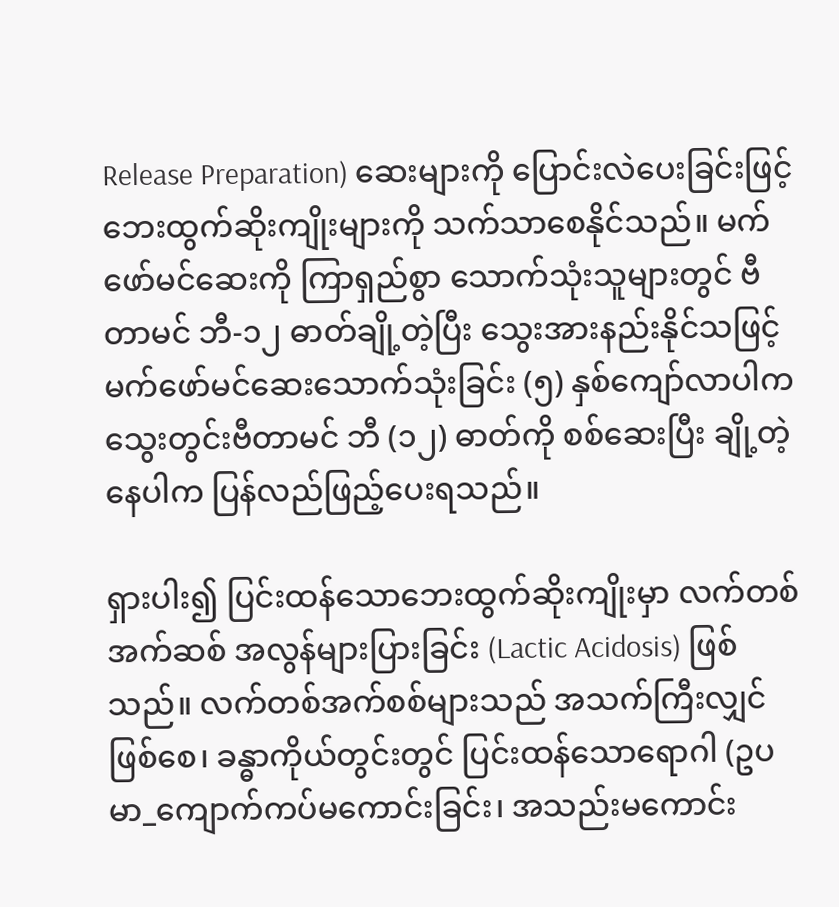Release Preparation) ဆေးများကို ပြောင်းလဲပေးခြင်းဖြင့် ဘေးထွက်ဆိုးကျိုးများကို သက်သာစေနိုင်သည်။ မက်ဖော်မင်ဆေးကို ကြာရှည်စွာ သောက်သုံးသူများတွင် ဗီတာမင် ဘီ-၁၂ ဓာတ်ချို့တဲ့ပြီး သွေးအားနည်းနိုင်သဖြင့် မက်ဖော်မင်ဆေးသောက်သုံးခြင်း (၅) နှစ်ကျော်လာပါက သွေးတွင်းဗီတာမင် ဘီ (၁၂) ဓာတ်ကို စစ်ဆေးပြီး ချို့တဲ့နေပါက ပြန်လည်ဖြည့်ပေးရသည်။

ရှားပါး၍ ပြင်းထန်သောဘေးထွက်ဆိုးကျိုးမှာ လက်တစ်အက်ဆစ် အလွန်များပြားခြင်း (Lactic Acidosis) ဖြစ်သည်။ လက်တစ်အက်စစ်များသည် အသက်ကြီးလျှင်ဖြစ်စေ၊ ခန္ဓာကိုယ်တွင်းတွင် ပြင်းထန်သောရောဂါ (ဥပမာ_ကျောက်ကပ်မကောင်းခြင်း၊ အသည်းမကောင်း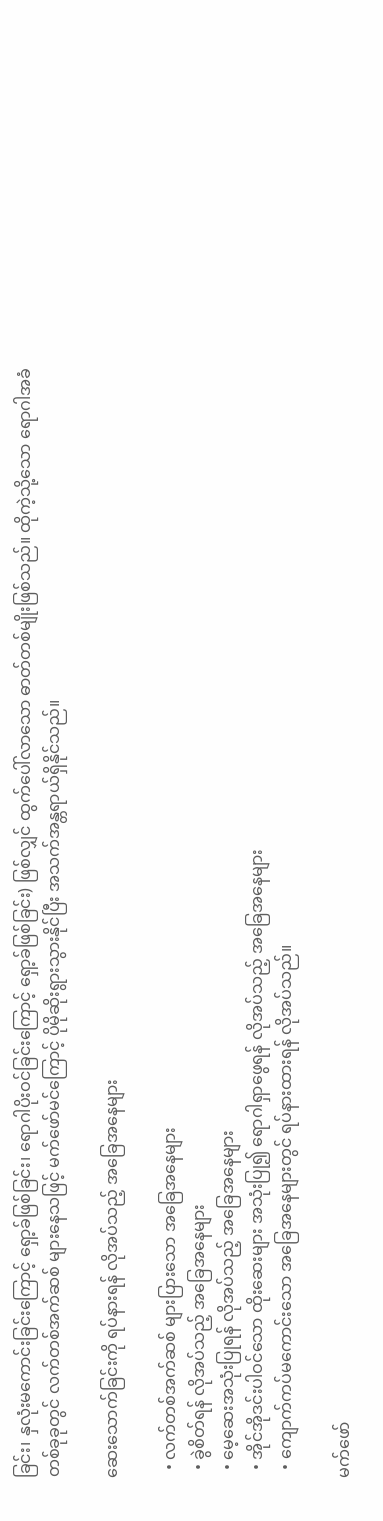ခြင်း၊ နှလုံးမကောင်းခြင်းကြောင့် ရှော့ခ်ဖြစ်ခြင်း၊ ရောဂါပိုးဝင်ခြင်းကြောင့် ရှော့ခ်ဖြစ်ခြင်း) ဖြစ်လျှင် ထွက်ပေါ်လာသော ဓာတ်တစ်မျိုးဖြစ်သည်။ ထိုကဲ့သို့သော ရောဂါအခံတစ်ခုခုတွင် လက်တစ်အက်ဆစ် များနေသဖြင့် မက်ဖော်မင်ကြောင့် ပိုမိုဆိုးရွားသွားနိုင်ပြီး အသက်အန္တရာယ်ရှိနိုင်သည်။

ဆေးသောက်ခြင်းကို ရပ်နားရန် လိုအပ်သည့် အခြေအနေများ

  • လက်တစ်အက်ဆစ် များပြားသော အခြေအနေများ
  • ခွဲစိတ်ရန် လိုအပ်သည့် အခြေအနေများ
  • မေ့ဆေးအသုံးပြုရန် လိုအပ်သည့် အခြေအနေများ
  • အိုင်အိုဒင်းပါဝင်သော ထိုးဆေးများ အသုံးပြု၍ ရောဂါရှာဖွေရန် လိုအပ်သည့် အခြေအနေများ
  • ကျောက်ကပ်မကောင်းသော အခြေအနေများတွင် ရပ်နားထားရန် လိုအပ်သည်။

မက်ဖော်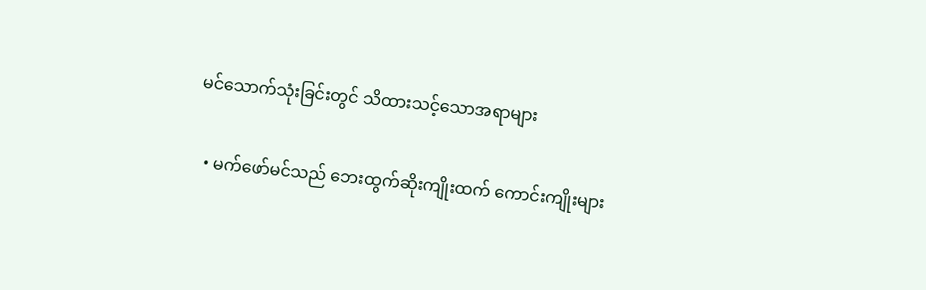မင်သောက်သုံးခြင်းတွင် သိထားသင့်သောအရာများ

  • မက်ဖော်မင်သည် ဘေးထွက်ဆိုးကျိုးထက် ကောင်းကျိုးများ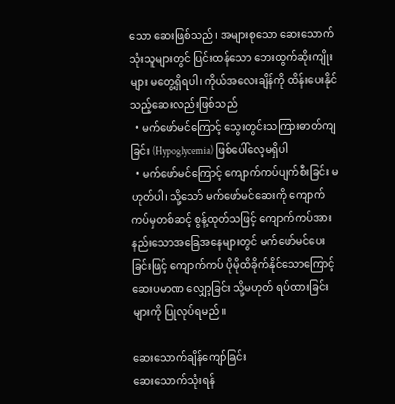သော ဆေးဖြစ်သည်၊ အများစုသော ဆေးသောက်သုံးသူများတွင် ပြင်းထန်သော ဘေးထွက်ဆိုးကျိုးများ မတွေ့ရှိရပါ၊ ကိုယ်အလေးချိန်ကို ထိန်းပေးနိုင်သည့်ဆေးလည်းဖြစ်သည်
  • မက်ဖော်မင်ကြောင့် သွေးတွင်းသကြားဓာတ်ကျခြင်း (Hypoglycemia) ဖြစ်ပေါ်လေ့မရှိပါ
  • မက်ဖော်မင်ကြောင့် ကျောက်ကပ်ပျက်စီးခြင်း မဟုတ်ပါ၊ သို့သော် မက်ဖော်မင်ဆေးကို ကျောက်ကပ်မှတစ်ဆင့် စွန့်ထုတ်သဖြင့် ကျောက်ကပ်အားနည်းသောအခြေအနေများတွင် မက်ဖော်မင်ပေးခြင်းဖြင့် ကျောက်ကပ် ပိုမိုထိခိုက်နိုင်သောကြောင့် ဆေးပမာဏ လျှော့ခြင်း သို့မဟုတ် ရပ်ထားခြင်းများကို ပြုလုပ်ရမည်။

ဆေးသောက်ချိန်ကျော်ခြင်း
ဆေးသောက်သုံးရန်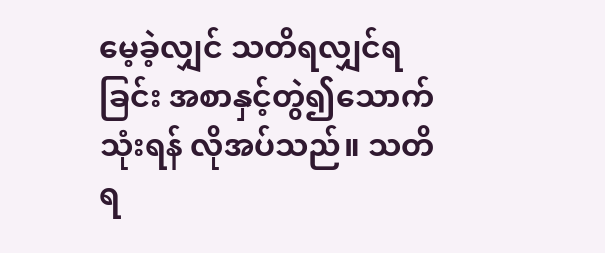မေ့ခဲ့လျှင် သတိရလျှင်ရခြင်း အစာနှင့်တွဲ၍သောက်သုံးရန် လိုအပ်သည်။ သတိရ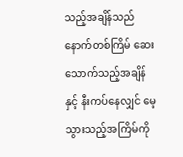သည့်အချိန်သည် နောက်တစ်ကြိမ် ဆေးသောက်သည့်အချိန်နှင့် နီးကပ်နေလျှင် မေ့သွားသည့်အကြိမ်ကို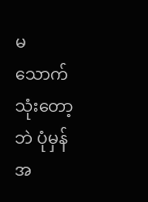မသောက်သုံးတော့ဘဲ ပုံမှန်အ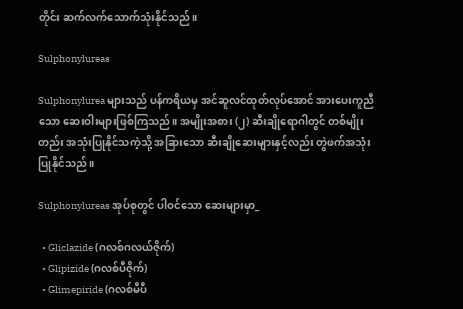တိုင်း ဆက်လက်သောက်သုံးနိုင်သည်။

Sulphonylureas

Sulphonylurea များသည် ပန်ကရိယမှ အင်ဆူလင်ထုတ်လုပ်အောင် အားပေးကူညီသော ဆေးဝါးများဖြစ်ကြသည်။ အမျိုးအစား (၂) ဆီးချိုရောဂါတွင် တစ်မျိုးတည်း အသုံးပြုနိုင်သကဲ့သို့ အခြားသော ဆီးချိုဆေးများနှင့်လည်း တွဲဖက်အသုံးပြုနိုင်သည်။

Sulphonylureas အုပ်စုတွင် ပါဝင်သော ဆေးများမှာ_

  • Gliclazide (ဂလစ်ဂလယ်ဇိုက်)
  • Glipizide (ဂလစ်ပီဇိုက်)
  • Glimepiride (ဂလစ်မီပီ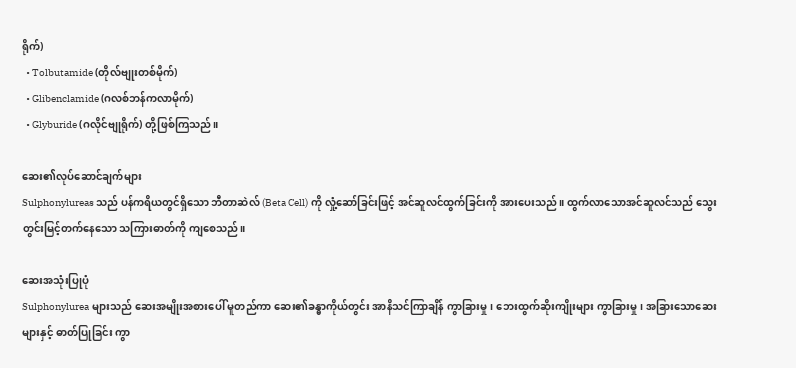ရိုက်)
  • Tolbutamide (တိုလ်ဗျုးတစ်မိုက်)
  • Glibenclamide (ဂလစ်ဘန်ကလာမိုက်)
  • Glyburide (ဂလိုင်ဗျုရိုက်) တို့ဖြစ်ကြသည်။

ဆေး၏လုပ်ဆောင်ချက်များ
Sulphonylureas သည် ပန်ကရိယတွင်ရှိသော ဘီတာဆဲလ် (Beta Cell) ကို လှုံ့ဆော်ခြင်းဖြင့် အင်ဆူလင်ထွက်ခြင်းကို အားပေးသည်။ ထွက်လာသောအင်ဆူလင်သည် သွေးတွင်းမြင့်တက်နေသော သကြားဓာတ်ကို ကျစေသည်။

ဆေးအသုံးပြုပုံ
Sulphonylurea များသည် ဆေးအမျိုးအစားပေါ် မူတည်ကာ ဆေး၏ခန္ဓာကိုယ်တွင်း အာနိသင်ကြာချိန် ကွာခြားမှု၊ ဘေးထွက်ဆိုးကျိုးများ ကွာခြားမှု၊ အခြားသောဆေးများနှင့် ဓာတ်ပြုခြင်း ကွာ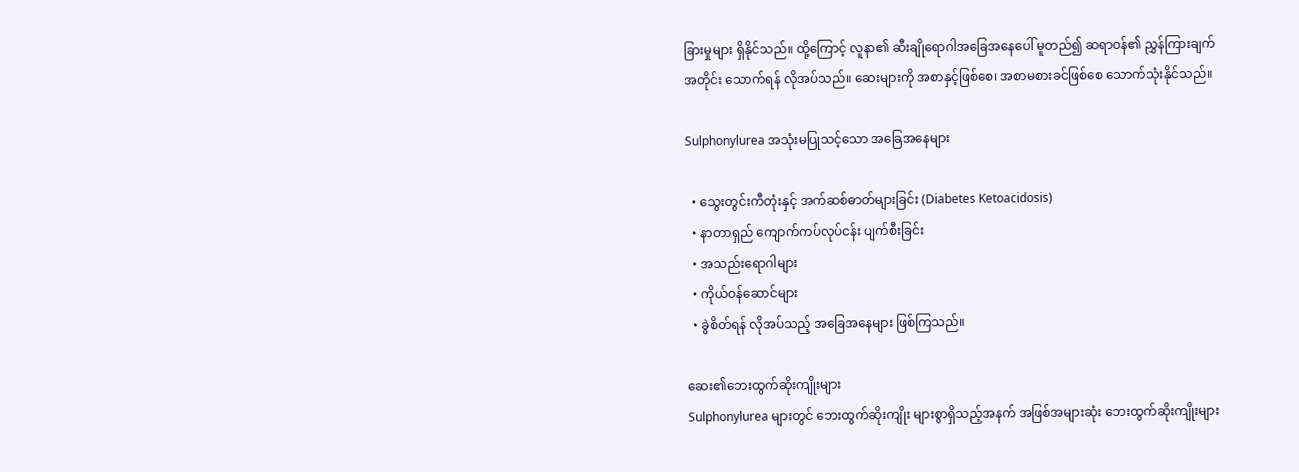ခြားမှုများ ရှိနိုင်သည်။ ထို့ကြောင့် လူနာ၏ ဆီးချိုရောဂါအခြေအနေပေါ် မူတည်၍ ဆရာဝန်၏ ညွှန်ကြားချက်အတိုင်း သောက်ရန် လိုအပ်သည်။ ဆေးများကို အစာနှင့်ဖြစ်စေ၊ အစာမစားခင်ဖြစ်စေ သောက်သုံးနိုင်သည်။

Sulphonylurea အသုံးမပြုသင့်သော အခြေအနေများ

  • သွေးတွင်းကီတုံးနှင့် အက်ဆစ်ဓာတ်များခြင်း (Diabetes Ketoacidosis)
  • နာတာရှည် ကျောက်ကပ်လုပ်ငန်း ပျက်စီးခြင်း
  • အသည်းရောဂါများ
  • ကိုယ်ဝန်ဆောင်များ
  • ခွဲစိတ်ရန် လိုအပ်သည့် အခြေအနေများ ဖြစ်ကြသည်။

ဆေး၏ဘေးထွက်ဆိုးကျိုးများ
Sulphonylurea များတွင် ‌ဘေးထွက်ဆိုးကျိုး များစွာရှိသည့်အနက် အဖြစ်အများဆုံး ဘေးထွက်ဆိုးကျိုးများ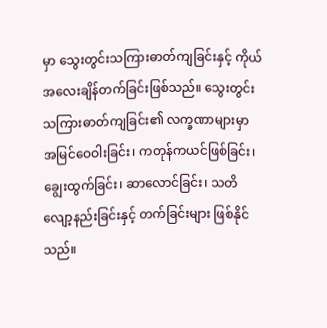မှာ သွေးတွင်းသကြားဓာတ်ကျခြင်းနှင့် ကိုယ်အလေးချိန်တက်ခြင်းဖြစ်သည်။ သွေးတွင်းသကြားဓာတ်ကျခြင်း၏ လက္ခဏာများမှာ အမြင်ဝေဝါးခြင်း၊ ကတုန်ကယင်ဖြစ်ခြင်း၊ ချွေးထွက်ခြင်း၊ ဆာလောင်ခြင်း၊ သတိလျော့နည်းခြင်းနှင့် တက်ခြင်းများ ဖြစ်နိုင်သည်။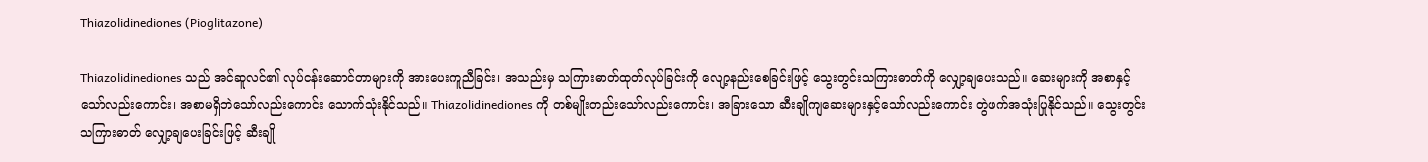Thiazolidinediones (Pioglitazone)

Thiazolidinediones သည် အင်ဆူလင်၏ လုပ်ငန်းဆောင်တာများကို အားပေးကူညီခြင်း၊ အသည်းမှ သကြားဓာတ်ထုတ်လုပ်ခြင်းကို လျော့နည်းစေခြင်းဖြင့် သွေးတွင်းသကြားဓာတ်ကို လျှော့ချပေးသည်။ ဆေးများကို အစာနှင့်သော်လည်းကောင်း၊ အစာမရှိဘဲသော်လည်းကောင်း သောက်သုံးနိုင်သည်။ Thiazolidinediones ကို တစ်မျိုးတည်းသော်လည်းကောင်း၊ အခြားသော ဆီးချိုကျဆေးများနှင့်သော်လည်းကောင်း တွဲဖက်အသုံးပြုနိုင်သည်။ သွေးတွင်းသကြားဓာတ် လျှော့ချပေးခြင်းဖြင့် ဆီးချို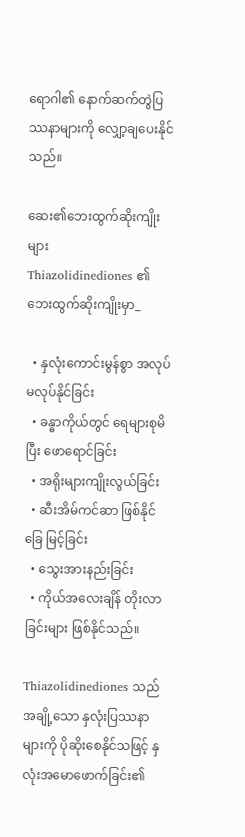ရောဂါ၏ နောက်ဆက်တွဲပြဿနာများကို လျှော့ချပေးနိုင်သည်။

ဆေး၏ဘေးထွက်ဆိုးကျိုးများ
Thiazolidinediones ၏ ဘေးထွက်ဆိုးကျိုးမှာ_

  • နှလုံးကောင်းမွန်စွာ အလုပ်မလုပ်နိုင်ခြင်း
  • ခန္ဓာကိုယ်တွင် ရေများစုမိပြီး ဖောရောင်ခြင်း
  • အရိုးများကျိုးလွယ်ခြင်း
  • ဆီးအိမ်ကင်ဆာ ဖြစ်နိုင်ခြေ မြင့်ခြင်း
  • သွေးအားနည်းခြင်း
  • ကိုယ်အလေးချိန် တိုးလာခြင်းများ ဖြစ်နိုင်သည်။

Thiazolidinediones သည် အချို့သော နှလုံးပြဿနာများကို ပိုဆိုးစေနိုင်သဖြင့် နှလုံးအမောဖောက်ခြင်း၏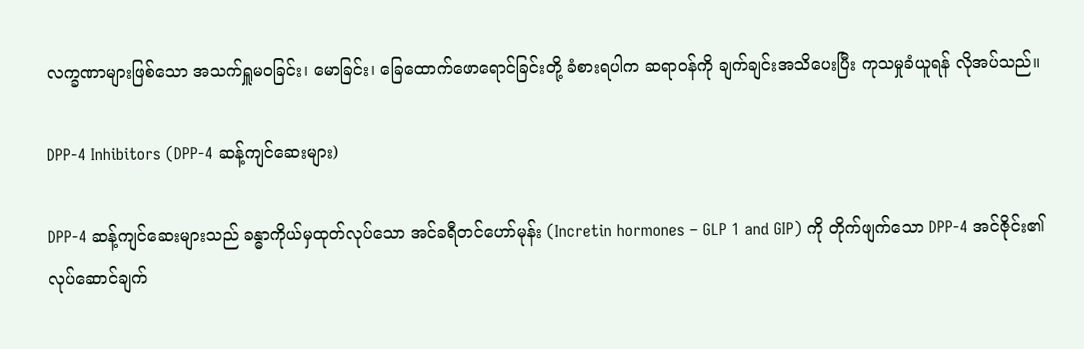လက္ခဏာများဖြစ်သော အသက်ရှူမဝခြင်း၊ မောခြင်း၊ ခြေထောက်ဖောရောင်ခြင်းတို့ ခံစားရပါက ဆရာဝန်ကို ချက်ချင်းအသိပေးပြီး ကုသမှုခံယူရန် လိုအပ်သည်။

DPP-4 Inhibitors (DPP-4 ဆန့်ကျင်ဆေးများ)

DPP-4 ဆန့်ကျင်ဆေးများသည် ခန္ဓာကိုယ်မှထုတ်လုပ်သော အင်ခရီတင်ဟော်မုန်း (Incretin hormones – GLP 1 and GIP) ကို တိုက်ဖျက်သော DPP-4 အင်ဇိုင်း၏ လုပ်ဆောင်ချက်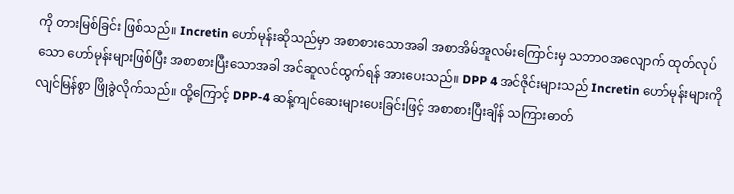ကို တားမြစ်ခြင်း ဖြစ်သည်။ Incretin ဟော်မုန်းဆိုသည်မှာ အစာစားသောအခါ အစာအိမ်အူလမ်းကြောင်းမှ သဘာဝအလျောက် ထုတ်လုပ်သော ဟော်မုန်းများဖြစ်ပြီး အစာစားပြီးသောအခါ အင်ဆူလင်ထွက်ရန် အားပေးသည်။ DPP 4 အင်ဇိုင်းများသည် Incretin ဟော်မုန်းများကို လျင်မြန်စွာ ဖြိုခွဲလိုက်သည်။ ထို့ကြောင့် DPP-4 ဆန့်ကျင်ဆေးများပေးခြင်းဖြင့် အစာစားပြီးချိန် သကြားဓာတ်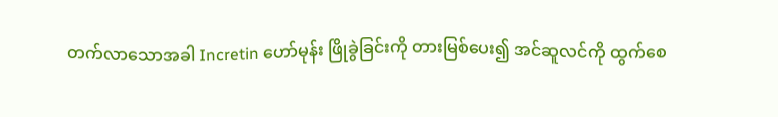တက်လာသောအခါ Incretin ဟော်မုန်း ဖြိုခွဲခြင်းကို တားမြစ်ပေး၍ အင်ဆူလင်ကို ထွက်စေ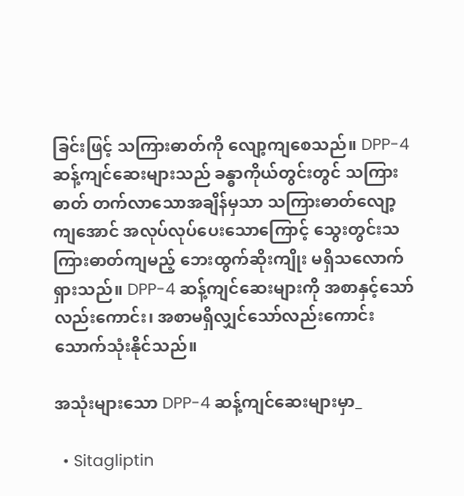ခြင်းဖြင့် သကြားဓာတ်ကို‌ လျော့ကျစေသည်။ DPP-4 ဆန့်ကျင်ဆေးများသည် ခန္ဓာကိုယ်တွင်းတွင် သကြားဓာတ် တက်လာသောအချိန်မှသာ သကြားဓာတ်လျော့ကျအောင် အလုပ်လုပ်ပေးသောကြောင့် သွေးတွင်းသကြားဓာတ်ကျမည့် ဘေးထွက်ဆိုးကျိုး မရှိသလောက်ရှားသည်။ DPP-4 ဆန့်ကျင်ဆေးများကို အစာနှင့်သော်လည်းကောင်း၊ အစာမရှိလျှင်သော်လည်းကောင်း သောက်သုံးနိုင်သည်။

အသုံးများသော DPP-4 ဆန့်ကျင်ဆေးများမှာ_

  • Sitagliptin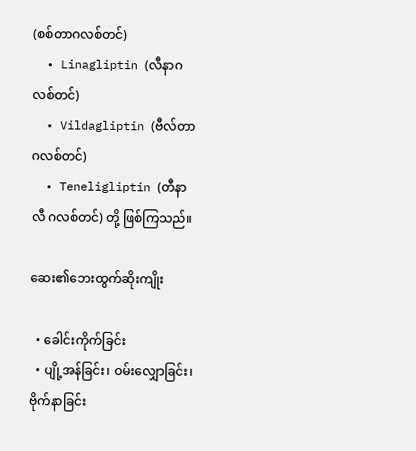(စစ်တာဂလစ်တင်)
  • Linagliptin (လီနာဂလစ်တင်)
  • Vildagliptin (ဗီလ်တာ ဂလစ်တင်)
  • Teneligliptin (တီနာလီ ဂလစ်တင်) တို့ ဖြစ်ကြသည်။

ဆေး၏ဘေးထွက်ဆိုးကျိုး

  • ခေါင်းကိုက်ခြင်း
  • ပျို့အန်ခြင်း၊ ဝမ်း‌လျှောခြင်း၊ ဗိုက်နာခြင်း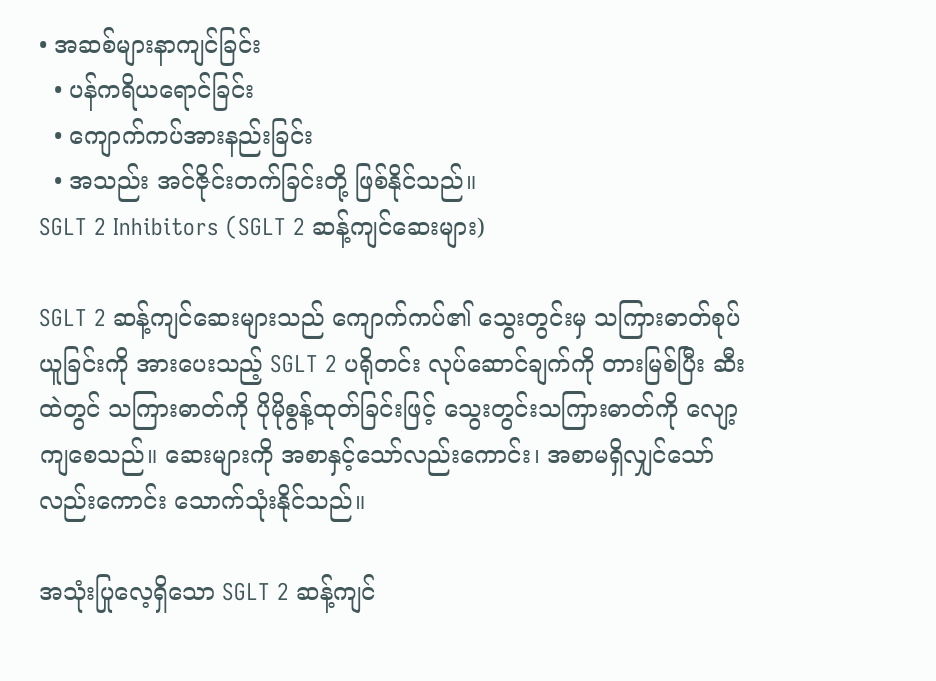• အဆစ်များနာကျင်ခြင်း
  • ပန်ကရိယရောင်ခြင်း
  • ကျောက်ကပ်အားနည်းခြင်း
  • အသည်း အင်ဇိုင်းတက်ခြင်းတို့ ဖြစ်နိုင်သည်။
SGLT 2 Inhibitors (SGLT 2 ဆန့်ကျင်ဆေးများ)

SGLT 2 ဆန့်ကျင်ဆေးများသည် ကျောက်ကပ်၏ သွေးတွင်းမှ သကြားဓာတ်စုပ်ယူခြင်းကို အားပေးသည့် SGLT 2 ပရိုတင်း လုပ်ဆောင်ချက်ကို တားမြစ်ပြီး ဆီးထဲတွင် သကြားဓာတ်ကို ပိုမိုစွန့်ထုတ်ခြင်းဖြင့် သွေးတွင်းသကြားဓာတ်ကို လျော့ကျစေသည်။ ဆေးများကို အစာနှင့်သော်လည်းကောင်း၊ အစာမရှိလျှင်သော်လည်းကောင်း သောက်သုံးနိုင်သည်။

အသုံးပြုလေ့ရှိသော SGLT 2 ဆန့်ကျင်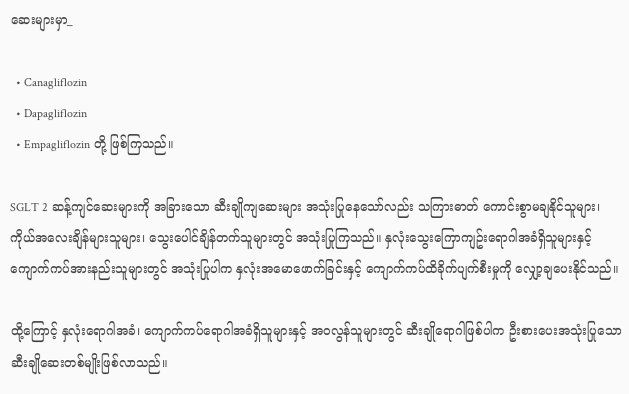ဆေးများမှာ_

  • Canagliflozin
  • Dapagliflozin
  • Empagliflozin တို့ ဖြစ်ကြသည်။

SGLT 2 ဆန့်ကျင်ဆေးများကို အခြားသော ဆီးချိုကျဆေးများ အသုံးပြုနေသော်လည်း သကြားဓာတ် ကောင်းစွာမချနိုင်သူများ၊ ကိုယ်အလေးချိန်များသူများ၊ သွေးပေါင်ချိန်တက်သူများတွင် အသုံးပြုကြသည်။ နှလုံးသွေးကြောကျဥ်းရောဂါအခံရှိသူများနှင့် ကျောက်ကပ်အားနည်းသူများတွင် အသုံးပြုပါက နှလုံးအမောဖောက်ခြင်းနှင့် ကျောက်ကပ်ထိခိုက်ပျက်စီးမှုကို လျှော့ချပေးနိုင်သည်။

ထို့ကြောင့် နှလုံးရောဂါအခံ၊ ကျောက်ကပ်ရောဂါအခံရှိသူများနှင့် အဝလွန်သူများတွင် ဆီးချိုရောဂါဖြစ်ပါက ဦးစားပေးအသုံးပြုသော ဆီးချိုဆေးတစ်မျိုးဖြစ်လာသည်။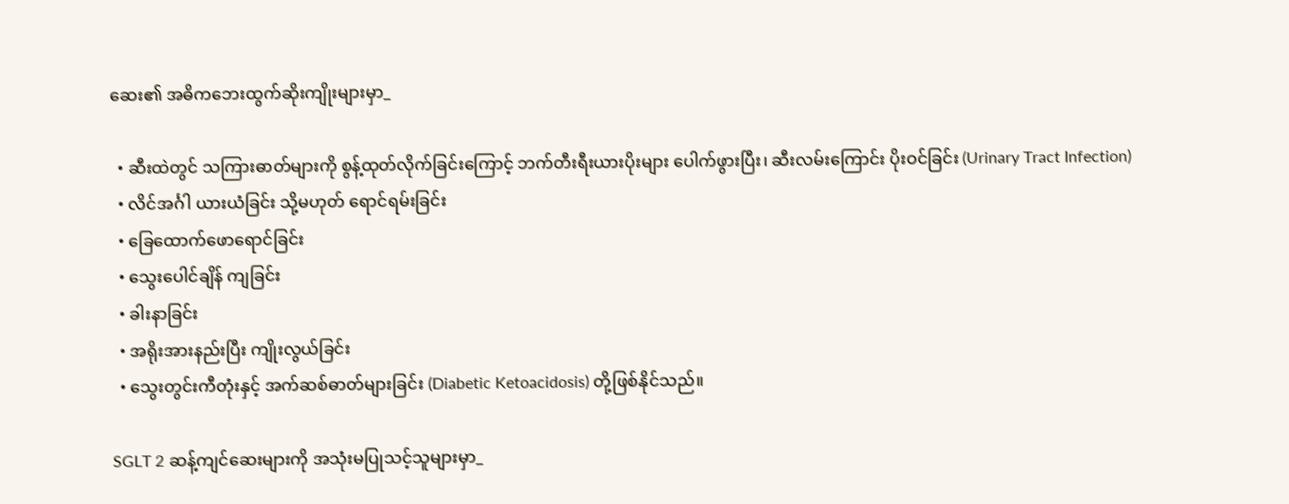ဆေး၏ အဓိကဘေးထွက်ဆိုးကျိုးများမှာ_

  • ဆီးထဲတွင် သကြားဓာတ်များကို စွန့်ထုတ်လိုက်ခြင်းကြောင့် ဘက်တီးရီးယားပိုးများ ပေါက်ဖွားပြီး၊ ဆီးလမ်းကြောင်း ပိုးဝင်ခြင်း (Urinary Tract Infection)
  • လိင်အင်္ဂါ ယားယံခြင်း သို့မဟုတ် ရောင်ရမ်းခြင်း
  • ခြေထောက်ဖောရောင်ခြင်း
  • သွေးပေါင်ချိန် ကျခြင်း
  • ခါးနာခြင်း
  • အရိုးအားနည်းပြီး ကျိုးလွယ်ခြင်း
  • သွေးတွင်းကီတုံးနှင့် အက်ဆစ်ဓာတ်များခြင်း (Diabetic Ketoacidosis) တို့ဖြစ်နိုင်သည်။

SGLT 2 ဆန့်ကျင်ဆေးများကို အသုံးမပြုသင့်သူများမှာ_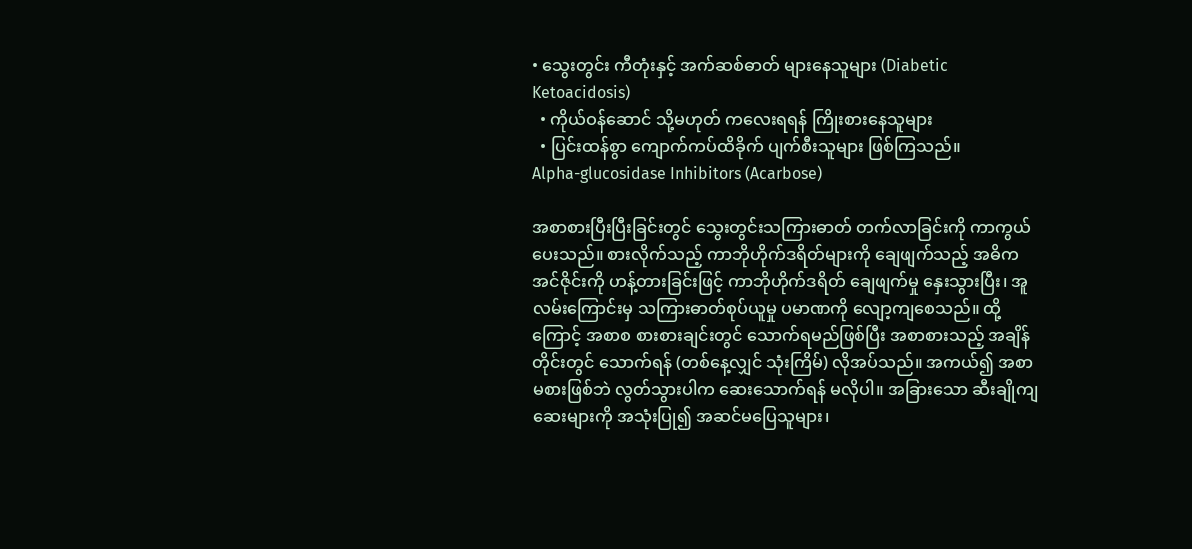• သွေးတွင်း ကီတုံးနှင့် အက်ဆစ်ဓာတ် များနေသူများ (Diabetic Ketoacidosis)
  • ကိုယ်ဝန်ဆောင် သို့မဟုတ် ကလေးရရန် ကြိုးစားနေသူများ
  • ပြင်းထန်စွာ ကျောက်ကပ်ထိခိုက် ပျက်စီးသူများ ဖြစ်ကြသည်။
Alpha-glucosidase Inhibitors (Acarbose)

အစာစားပြီးပြီးခြင်းတွင် သွေးတွင်းသကြားဓာတ် တက်လာခြင်းကို ကာကွယ်ပေးသည်။ စားလိုက်သည့် ကာဘိုဟိုက်ဒရိတ်များကို ချေဖျက်သည့် အဓိကအင်ဇိုင်းကို ဟန့်တားခြင်းဖြင့် ကာဘိုဟိုက်ဒရိတ် ချေဖျက်မှု နှေးသွားပြီး၊ အူလမ်းကြောင်းမှ သကြားဓာတ်စုပ်ယူမှု ပမာဏကို လျော့ကျစေသည်။ ထို့ကြောင့် အစာစ စားစားချင်းတွင် သောက်ရမည်ဖြစ်ပြီး အစာစားသည့် အချိန်တိုင်းတွင် သောက်ရန် (တစ်နေ့လျှင် သုံးကြိမ်) လိုအပ်သည်။ အကယ်၍ အစာမစားဖြစ်ဘဲ လွတ်သွားပါက ဆေးသောက်ရန် မလိုပါ။ အခြားသော ဆီးချိုကျဆေးများကို အသုံးပြု၍ အဆင်မပြေသူများ၊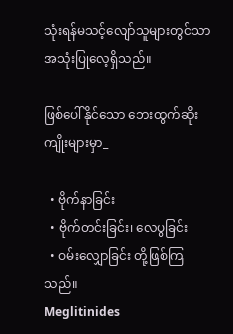သုံးရန်မသင့်လျော်သူများတွင်သာ အသုံးပြုလေ့ရှိသည်။

ဖြစ်ပေါ်နိုင်သော ဘေးထွက်ဆိုးကျိုးများမှာ_

  • ဗိုက်နာခြင်း
  • ဗိုက်တင်းခြင်း၊ လေပွခြင်း
  • ဝမ်းလျှောခြင်း တို့ဖြစ်ကြသည်။
Meglitinides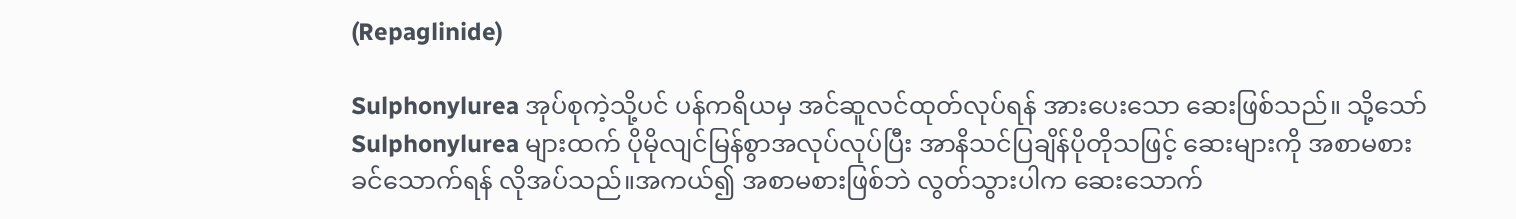(Repaglinide)

Sulphonylurea အုပ်စုကဲ့သို့ပင် ပန်ကရိယမှ အင်ဆူလင်ထုတ်လုပ်ရန် အားပေးသော ဆေးဖြစ်သည်။ သို့သော် Sulphonylurea များထက် ပိုမိုလျင်မြန်စွာအလုပ်လုပ်ပြီး အာနိသင်ပြချိန်ပိုတိုသဖြင့် ဆေးများကို အစာမစားခင်သောက်ရန် လိုအပ်သည်။အကယ်၍ အစာမစားဖြစ်ဘဲ လွတ်သွားပါက ဆေးသောက်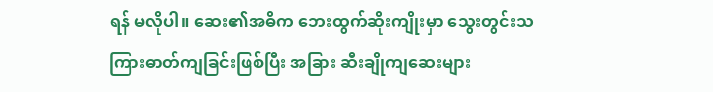ရန် မလိုပါ။ ဆေး၏အဓိက ဘေးထွက်ဆိုးကျိုးမှာ သွေးတွင်းသကြားဓာတ်ကျခြင်းဖြစ်ပြီး အခြား ဆီးချိုကျဆေးများ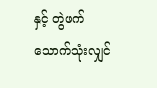နှင့် တွဲဖက်သောက်သုံးလျှင်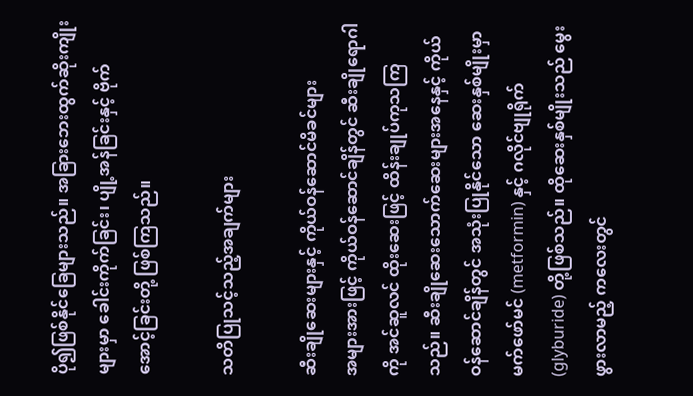ပို၍ဖြစ်နိုင်ခြေများသည်။ အခြားဘေးထွက်ဆိုးကျိုးများမှာ ခေါင်းကိုက်ခြင်း၊ ပျို့အန်ခြင်းနှင့် ဗိုက်အောင့်ခြင်းတို့ ဖြစ်ကြသည်။

သတိပြုသင့်သည့်အချက်များ

ဆီးချိုဆေးများနှင့် ကိုယ်ဝန်ဆောင်မိခင်များ
အများအားဖြင့် ကိုယ်ဝန်ဆောင်ချိန်တွင် ဆီးချိုရောဂါကို အင်ဆူလင် ထိုးဆေးဖြင့် ထိန်းချုပ်ကုသကြသည်။ ဆီးချိုဆေးသောက်ဆေးများအနေနှင့် ကိုယ်ဝန်ဆောင်ချိန်တွင် အသုံးပြုနိုင်သော ဆေးနှစ်မျိုးမှာ မက်ဖော်မင် (metformin) နှင့် ဂလိုင်ဗျုရိုက် (glyburide) တို့ဖြစ်သည်။ ထိုဆေးနှစ်မျိုးသည် မွေးဖွားလာမည့် ကလေးတွင်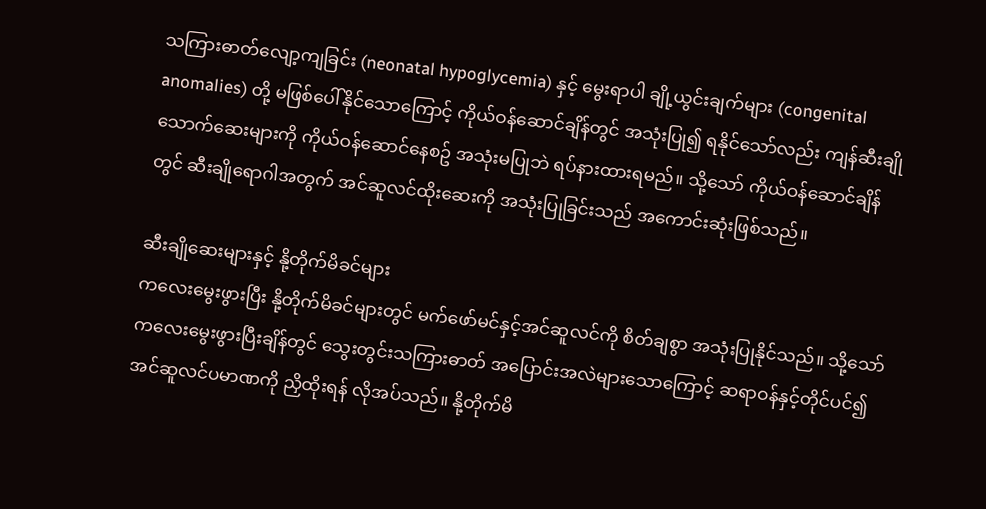သကြားဓာတ်လျော့ကျခြင်း (neonatal hypoglycemia) နှင့် မွေးရာပါ ချို့ယွင်းချက်များ (congenital anomalies) တို့ မဖြစ်ပေါ်နိုင်သောကြောင့် ကိုယ်ဝန်ဆောင်ချိန်တွင် အသုံးပြု၍ ရနိုင်သော်လည်း ကျန်ဆီးချိုသောက်ဆေးများကို ကိုယ်ဝန်ဆောင်နေစဥ် အသုံးမပြုဘဲ ရပ်နားထားရမည်။ သို့သော် ကိုယ်ဝန်ဆောင်ချိန်တွင် ဆီးချိုရောဂါအတွက် အင်ဆူလင်ထိုးဆေးကို အသုံးပြုခြင်းသည် အကောင်းဆုံးဖြစ်သည်။

ဆီးချိုဆေးများနှင့် နို့တိုက်မိခင်များ
က‌လေးမွေးဖွားပြီး နို့တိုက်မိခင်များတွင် မက်ဖော်မင်နှင့်အင်ဆူလင်ကို စိတ်ချစွာ အသုံးပြုနိုင်သည်။ သို့သော် ကလေးမွေးဖွားပြီးချိန်တွင် သွေးတွင်းသကြားဓာတ် အပြောင်းအလဲများသောကြောင့် ဆရာဝန်နှင့်တိုင်ပင်၍ အင်ဆူလင်ပမာဏကို ညှိထိုးရန် လိုအပ်သည်။ နို့တိုက်မိ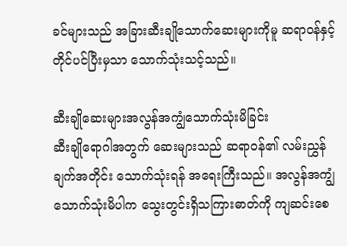ခင်များသည် အခြားဆီးချိုသောက်ဆေးများကိုမူ ဆရာဝန်နှင့်တိုင်ပင်ပြီးမှသာ သောက်သုံးသင့်သည်။

ဆီးချိုဆေးများအလွန်အကျွံသောက်သုံးမိခြင်း
ဆီးချိုရောဂါအတွက် ဆေးများသည် ဆရာဝန်၏ လမ်းညွှန်ချက်အတိုင်း သောက်သုံးရန် အရေးကြီးသည်။ အလွန်အကျွံ သောက်သုံးမိပါက သွေးတွင်းရှိသကြားဓာတ်ကို ကျဆင်းစေ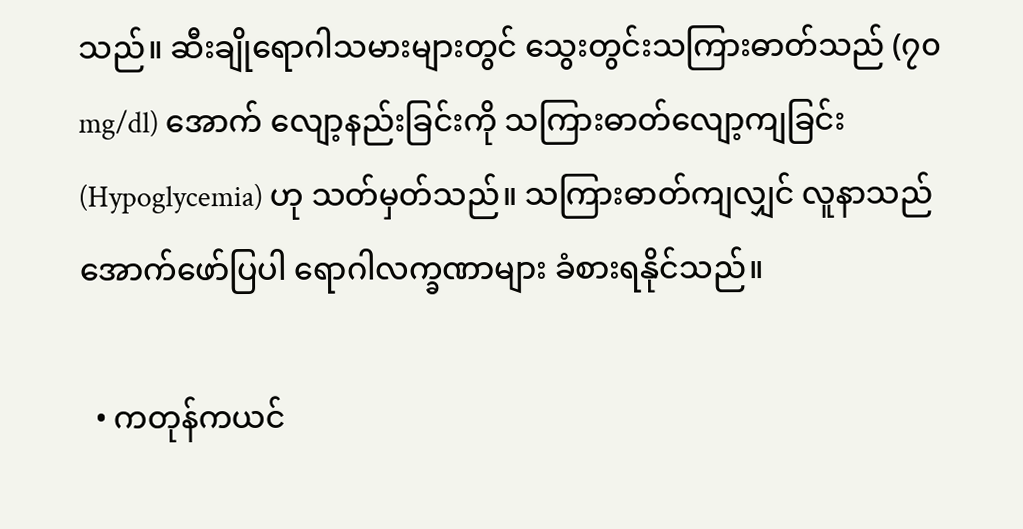သည်။ ဆီးချိုရောဂါသမားများတွင် သွေးတွင်းသကြားဓာတ်သည် (၇၀ mg/dl) အောက် လျော့နည်းခြင်းကို သကြားဓာတ်လျော့ကျခြင်း (Hypoglycemia) ဟု သတ်မှတ်သည်။ သကြားဓာတ်ကျလျှင် လူနာသည် အောက်ဖော်ပြပါ ရောဂါလက္ခဏာများ ခံစားရနိုင်သည်။

  • ကတုန်ကယင်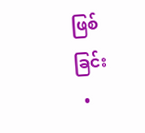ဖြစ်ခြင်း
  •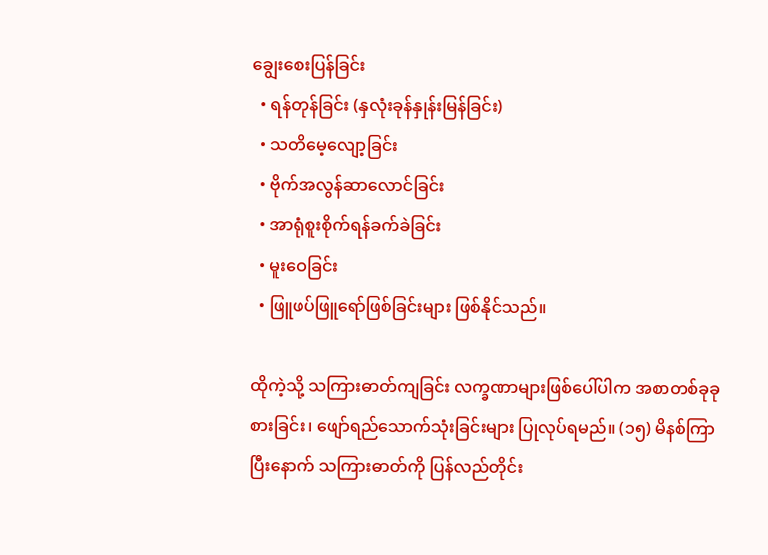ချွေးစေးပြန်ခြင်း
  • ရန်တုန်ခြင်း (နှလုံးခုန်နှုန်းမြန်ခြင်း)
  • သတိမေ့လျော့ခြင်း
  • ဗိုက်အလွန်ဆာလောင်ခြင်း
  • အာရုံစူးစိုက်ရန်ခက်ခဲခြင်း
  • မူးဝေခြင်း
  • ဖြူဖပ်ဖြူရော်ဖြစ်ခြင်းများ ဖြစ်နိုင်သည်။

ထိုကဲ့သို့ သကြားဓာတ်ကျခြင်း လက္ခဏာများဖြစ်ပေါ်ပါက အစာတစ်ခုခုစားခြင်း၊ ဖျော်ရည်သောက်သုံးခြင်းများ ပြုလုပ်ရမည်။ (၁၅) မိနစ်ကြာပြီးနောက် သကြားဓာတ်ကို ပြန်လည်တိုင်း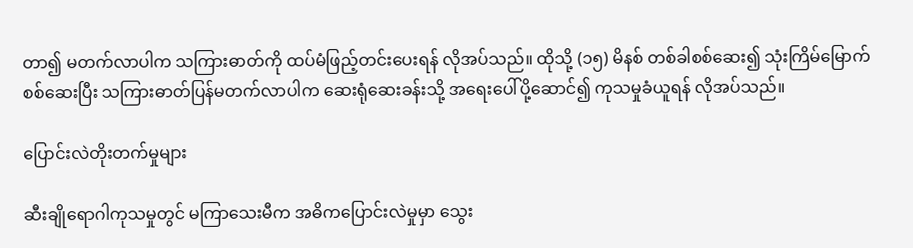တာ၍ မတက်လာပါက သကြားဓာတ်ကို ထပ်မံဖြည့်တင်းပေးရန် လိုအပ်သည်။ ထိုသို့ (၁၅) မိနစ် တစ်ခါစစ်ဆေး၍ သုံးကြိမ်မြောက် စစ်ဆေးပြီး သကြားဓာတ်ပြန်မတက်လာပါက ဆေးရုံဆေးခန်းသို့ အရေးပေါ်ပို့ဆောင်၍ ကုသမှုခံယူရန် လိုအပ်သည်။

ပြောင်းလဲတိုးတက်မှုများ

ဆီးချိုရောဂါကုသမှုတွင် မကြာသေးမီက အဓိကပြောင်းလဲမှုမှာ သွေး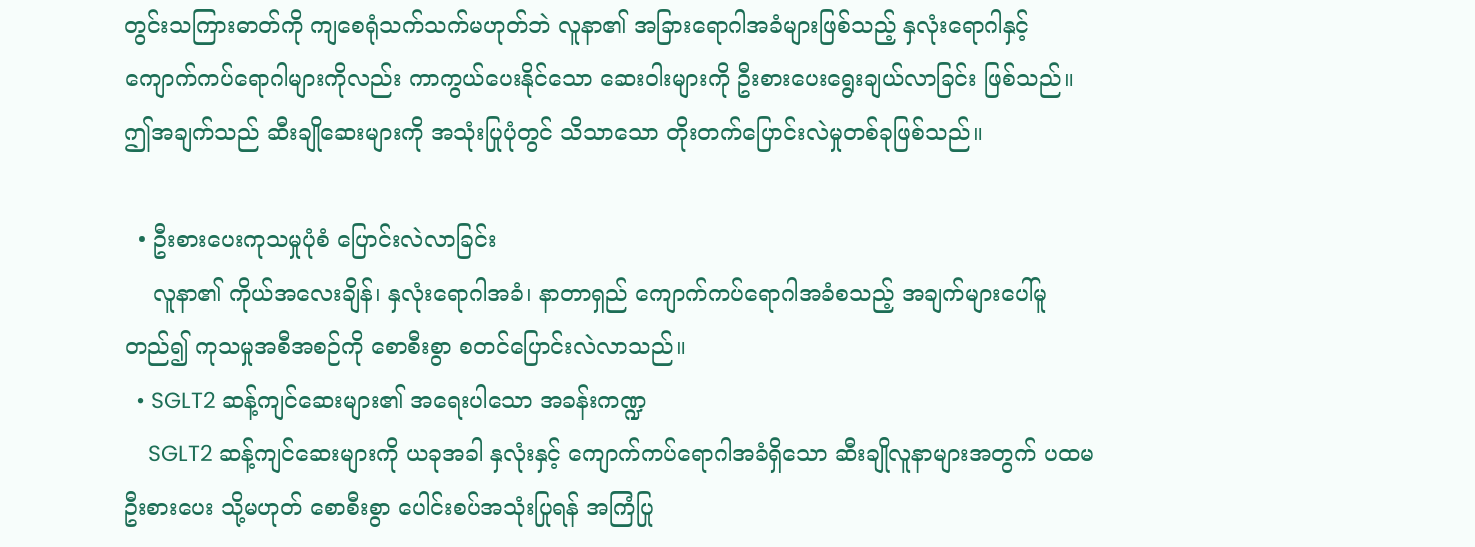တွင်းသကြားဓာတ်ကို ကျစေရုံသက်သက်မဟုတ်ဘဲ လူနာ၏ အခြားရောဂါအခံများဖြစ်သည့် နှလုံးရောဂါနှင့် ကျောက်ကပ်ရောဂါများကိုလည်း ကာကွယ်ပေးနိုင်သော ဆေးဝါးများကို ဦးစားပေးရွေးချယ်လာခြင်း ဖြစ်သည်။ ဤအချက်သည် ဆီးချိုဆေးများကို အသုံးပြုပုံတွင် သိသာသော တိုးတက်ပြောင်းလဲမှုတစ်ခုဖြစ်သည်။

  • ဦးစားပေးကုသမှုပုံစံ ပြောင်းလဲလာခြင်း
    လူနာ၏ ကိုယ်အလေးချိန်၊ နှလုံးရောဂါအခံ၊ နာတာရှည် ကျောက်ကပ်ရောဂါအခံစသည့် အချက်များပေါ်မူတည်၍ ကုသမှုအစီအစဉ်ကို စောစီးစွာ စတင်ပြောင်းလဲလာသည်။
  • SGLT2 ဆန့်ကျင်ဆေးများ၏ အရေးပါသော အခန်းကဏ္ဍ
    SGLT2 ဆန့်ကျင်ဆေးများကို ယခုအခါ နှလုံးနှင့် ကျောက်ကပ်ရောဂါအခံရှိသော ဆီးချိုလူနာများအတွက် ပထမဦးစားပေး သို့မဟုတ် စောစီးစွာ ပေါင်းစပ်အသုံးပြုရန် အကြံပြု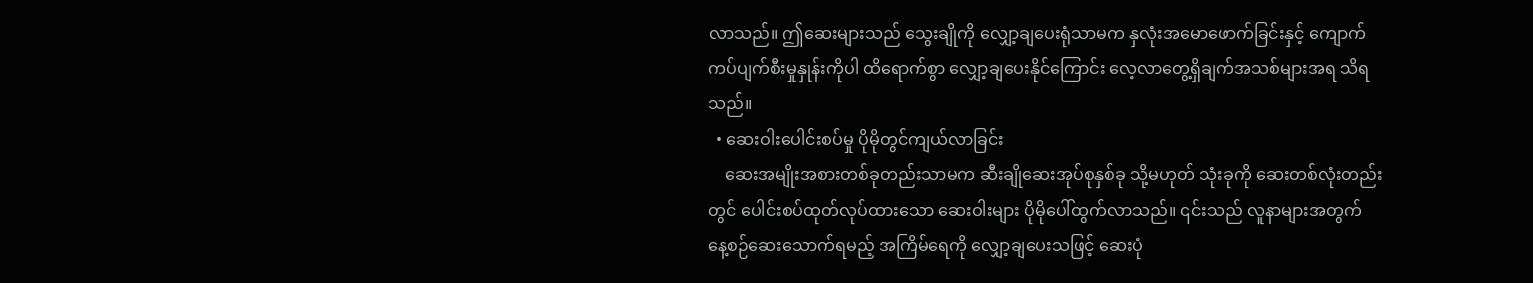လာသည်။ ဤဆေးများသည် သွေးချိုကို လျှော့ချပေးရုံသာမက နှလုံးအမောဖောက်ခြင်းနှင့် ကျောက်ကပ်ပျက်စီးမှုနှုန်းကိုပါ ထိရောက်စွာ လျှော့ချပေးနိုင်ကြောင်း လေ့လာတွေ့ရှိချက်အသစ်များအရ သိရသည်။
  • ဆေးဝါးပေါင်းစပ်မှု ပိုမိုတွင်ကျယ်လာခြင်း
    ဆေးအမျိုးအစားတစ်ခုတည်းသာမက ဆီးချိုဆေးအုပ်စုနှစ်ခု သို့မဟုတ် သုံးခုကို ဆေးတစ်လုံးတည်းတွင် ပေါင်းစပ်ထုတ်လုပ်ထားသော ဆေးဝါးများ ပိုမိုပေါ်ထွက်လာသည်။ ၎င်းသည် လူနာများအတွက် နေ့စဉ်ဆေးသောက်ရမည့် အကြိမ်ရေကို လျှော့ချပေးသဖြင့် ဆေးပုံ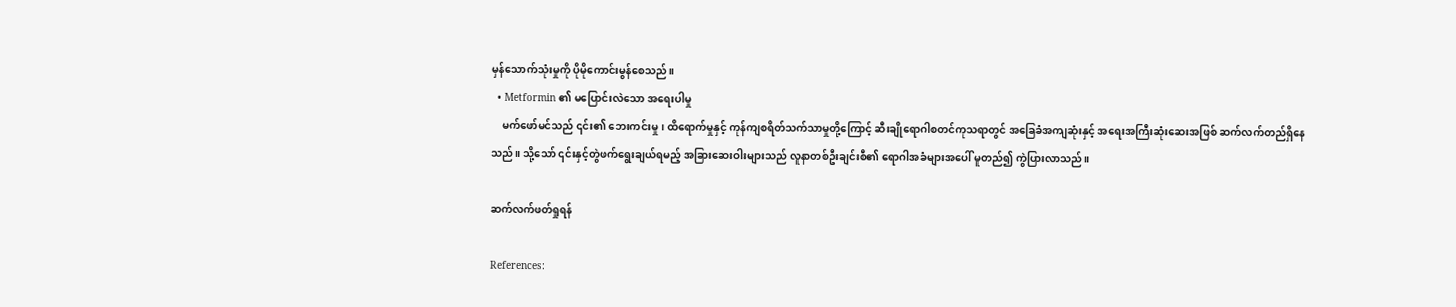မှန်သောက်သုံးမှုကို ပိုမိုကောင်းမွန်စေသည်။
  • Metformin ၏ မပြောင်းလဲသော အရေးပါမှု
    မက်ဖော်မင်သည် ၎င်း၏ ဘေးကင်းမှု၊ ထိရောက်မှုနှင့် ကုန်ကျစရိတ်သက်သာမှုတို့ကြောင့် ဆီးချိုရောဂါစတင်ကုသရာတွင် အခြေခံအကျဆုံးနှင့် အရေးအကြီးဆုံးဆေးအဖြစ် ဆက်လက်တည်ရှိနေသည်။ သို့သော် ၎င်းနှင့်တွဲဖက်ရွေးချယ်ရမည့် အခြားဆေးဝါးများသည် လူနာတစ်ဦးချင်းစီ၏ ရောဂါအခံများအပေါ် မူတည်၍ ကွဲပြားလာသည်။

ဆက်လက်ဖတ်ရှုရန်

References: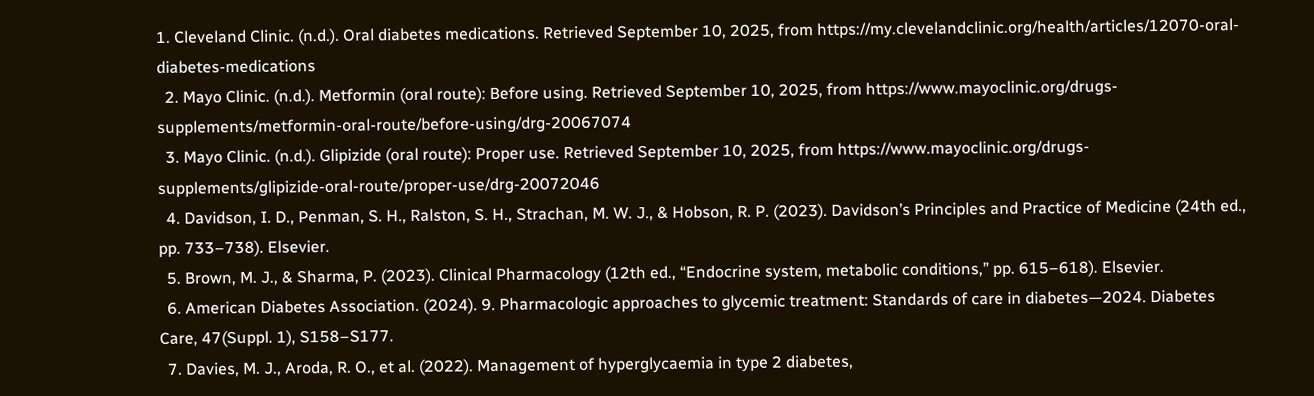1. Cleveland Clinic. (n.d.). Oral diabetes medications. Retrieved September 10, 2025, from https://my.clevelandclinic.org/health/articles/12070-oral-diabetes-medications
  2. Mayo Clinic. (n.d.). Metformin (oral route): Before using. Retrieved September 10, 2025, from https://www.mayoclinic.org/drugs-supplements/metformin-oral-route/before-using/drg-20067074
  3. Mayo Clinic. (n.d.). Glipizide (oral route): Proper use. Retrieved September 10, 2025, from https://www.mayoclinic.org/drugs-supplements/glipizide-oral-route/proper-use/drg-20072046
  4. Davidson, I. D., Penman, S. H., Ralston, S. H., Strachan, M. W. J., & Hobson, R. P. (2023). Davidson’s Principles and Practice of Medicine (24th ed., pp. 733–738). Elsevier.
  5. Brown, M. J., & Sharma, P. (2023). Clinical Pharmacology (12th ed., “Endocrine system, metabolic conditions,” pp. 615–618). Elsevier.
  6. American Diabetes Association. (2024). 9. Pharmacologic approaches to glycemic treatment: Standards of care in diabetes—2024. Diabetes Care, 47(Suppl. 1), S158–S177.
  7. Davies, M. J., Aroda, R. O., et al. (2022). Management of hyperglycaemia in type 2 diabetes,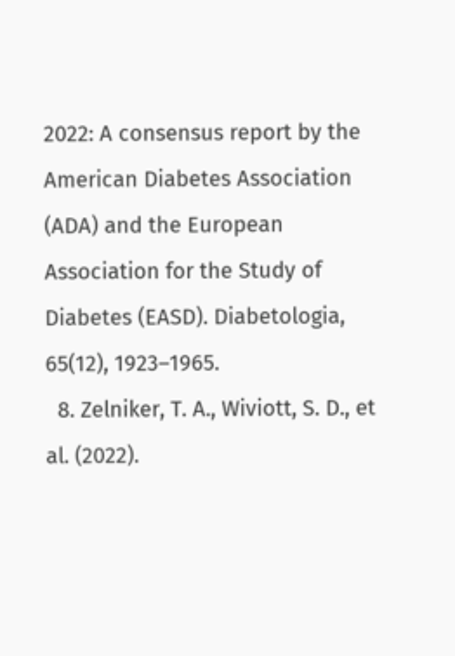2022: A consensus report by the American Diabetes Association (ADA) and the European Association for the Study of Diabetes (EASD). Diabetologia, 65(12), 1923–1965.
  8. Zelniker, T. A., Wiviott, S. D., et al. (2022).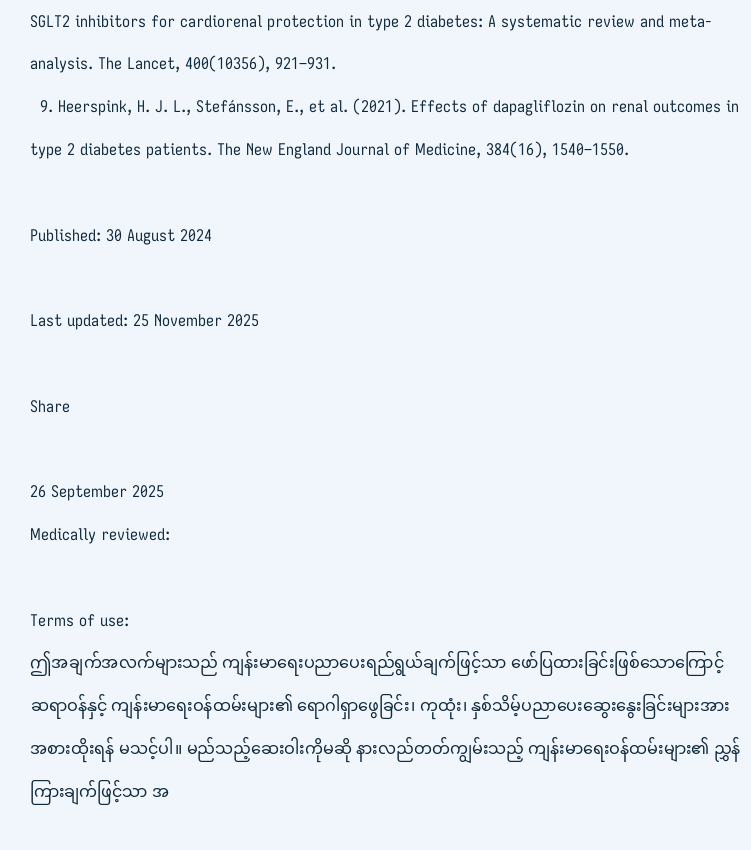SGLT2 inhibitors for cardiorenal protection in type 2 diabetes: A systematic review and meta-analysis. The Lancet, 400(10356), 921–931.
  9. Heerspink, H. J. L., Stefánsson, E., et al. (2021). Effects of dapagliflozin on renal outcomes in type 2 diabetes patients. The New England Journal of Medicine, 384(16), 1540–1550.

Published: 30 August 2024

Last updated: 25 November 2025

Share

26 September 2025
Medically reviewed:

Terms of use:
ဤအချက်အလက်များသည် ကျန်းမာရေးပညာပေးရည်ရွယ်ချက်ဖြင့်သာ ဖော်ပြထားခြင်းဖြစ်သောကြောင့် ဆရာဝန်နှင့် ကျန်းမာရေးဝန်ထမ်းများ၏ ရောဂါရှာဖွေခြင်း၊ ကုထုံး၊ နှစ်သိမ့်ပညာပေးဆွေးနွေးခြင်းများအား အစားထိုးရန် မသင့်ပါ။ မည်သည့်ဆေးဝါးကိုမဆို နားလည်တတ်ကျွမ်းသည့် ကျန်းမာရေးဝန်ထမ်းများ၏ ညွှန်ကြားချက်ဖြင့်သာ အ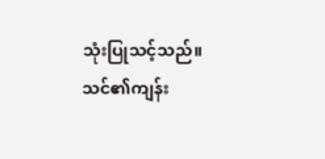သုံးပြုသင့်သည်။
သင်၏ကျန်း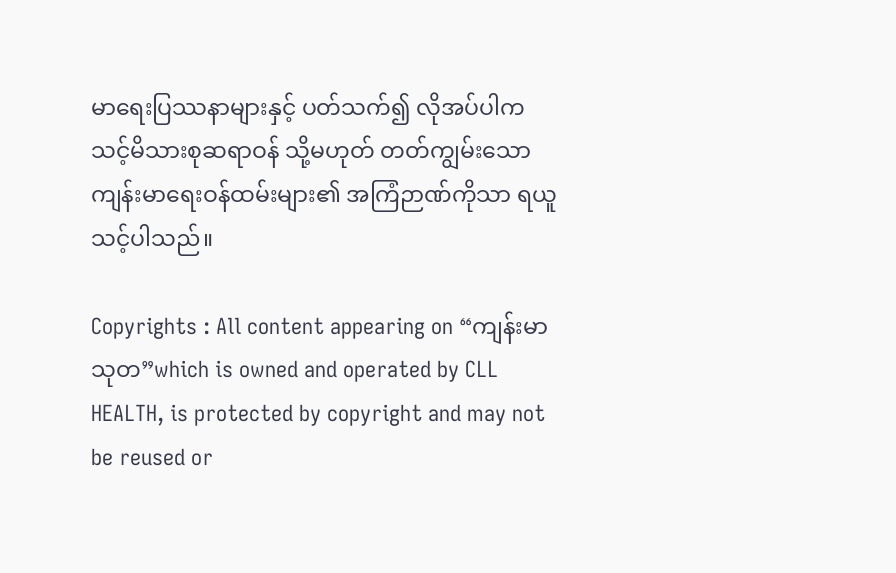မာရေးပြဿနာများနှင့် ပတ်သက်၍ လိုအပ်ပါက သင့်မိသားစုဆရာဝန် သို့မဟုတ် တတ်ကျွမ်းသော ကျန်းမာရေးဝန်ထမ်းများ၏ အကြံဉာဏ်ကိုသာ ရယူသင့်ပါသည်။

Copyrights : All content appearing on “ကျန်းမာသုတ”which is owned and operated by CLL HEALTH, is protected by copyright and may not be reused or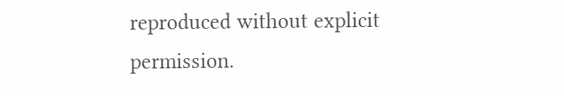reproduced without explicit permission.